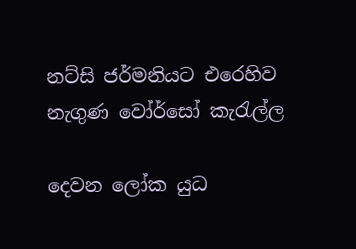නට්සි ජර්මනියට එරෙහිව නැගුණ වෝර්සෝ කැරැල්ල

දෙවන ලෝක යුධ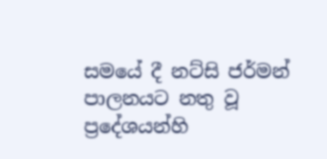සමයේ දී නට්සි ජර්මන් පාලනයට නතු වූ ප්‍රදේශයන්හි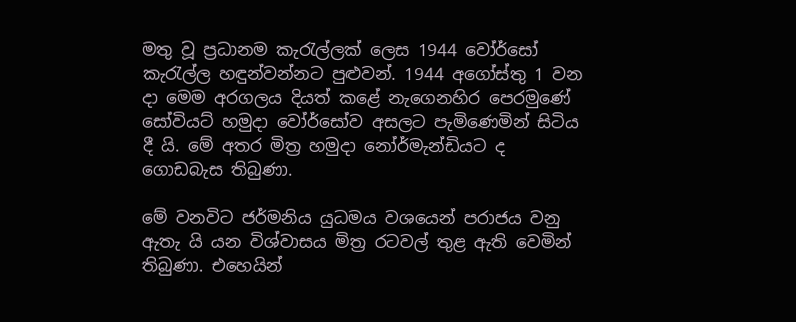මතු වූ ප්‍රධානම කැරැල්ලක් ලෙස 1944 වෝර්සෝ කැරැල්ල හඳුන්වන්නට පුළුවන්. 1944 අගෝස්තු 1 වන දා මෙම අරගලය දියත් කළේ නැගෙනහිර පෙරමුණේ සෝවියට් හමුදා වෝර්සෝව අසලට පැමිණෙමින් සිටිය දී යි. මේ අතර මිත්‍ර හමුදා නෝර්මැන්ඩියට ද ගොඩබැස තිබුණා.

මේ වනවිට ජර්මනිය යුධමය වශයෙන් පරාජය වනු ඇතැ යි යන විශ්වාසය මිත්‍ර රටවල් තුළ ඇති වෙමින් තිබුණා. එහෙයින්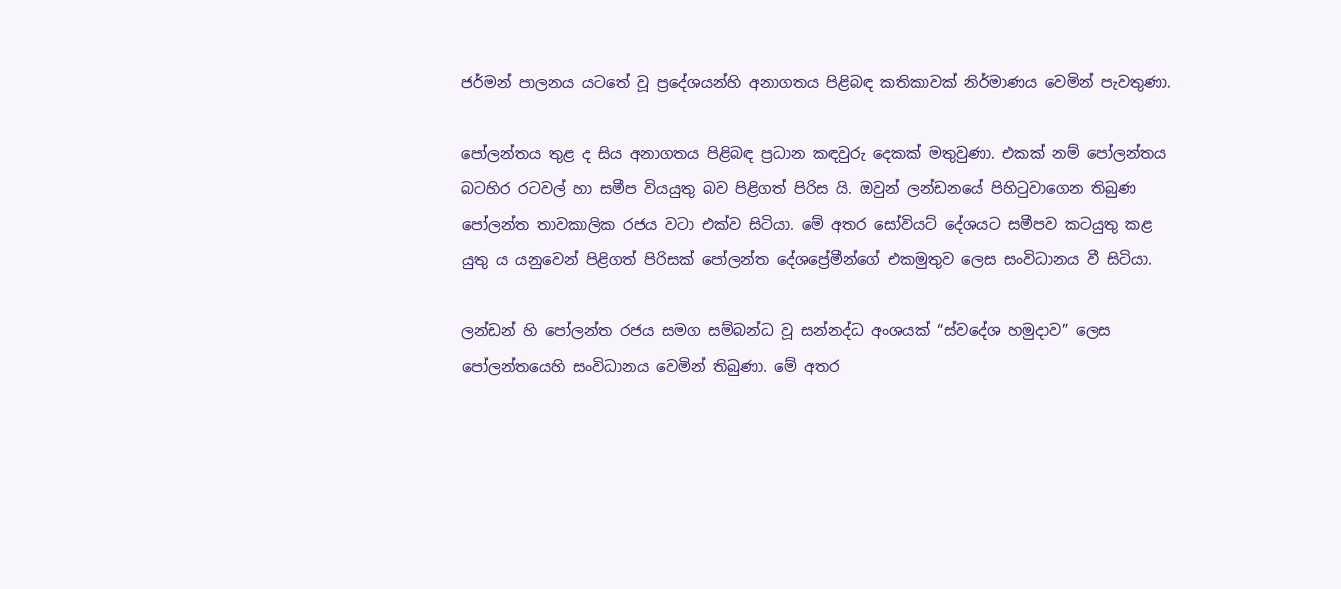ජර්මන් පාලනය යටතේ වූ ප්‍රදේශයන්හි අනාගතය පිළිබඳ කතිකාවක් නිර්මාණය වෙමින් පැවතුණා.

පෝලන්තය තුළ ද සිය අනාගතය පිළිබඳ ප්‍රධාන කඳවුරු දෙකක් මතුවුණා. එකක් නම් පෝලන්තය බටහිර රටවල් හා සමීප වියයුතු බව පිළිගත් පිරිස යි. ඔවුන් ලන්ඩනයේ පිහිටුවාගෙන තිබුණ පෝලන්ත තාවකාලික රජය වටා එක්ව සිටියා. මේ අතර සෝවියට් දේශයට සමීපව කටයුතු කළ යුතු ය යනුවෙන් පිළිගත් පිරිසක් පෝලන්ත දේශප්‍රේමීන්ගේ එකමුතුව ලෙස සංවිධානය වී සිටියා.

ලන්ඩන් හි පෝලන්ත රජය සමග සම්බන්ධ වූ සන්නද්ධ අංශයක් “ස්වදේශ හමුදාව” ලෙස පෝලන්තයෙහි සංවිධානය වෙමින් තිබුණා. මේ අතර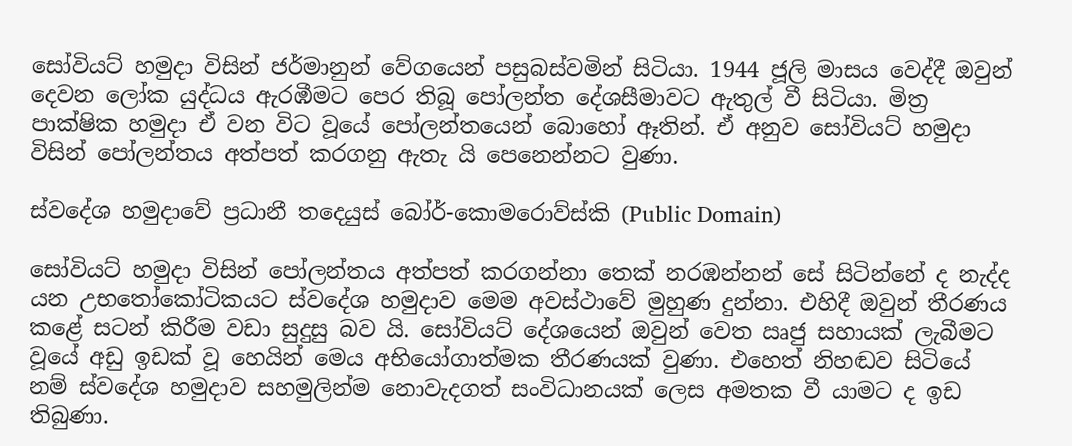සෝවියට් හමුදා විසින් ජර්මානුන් වේගයෙන් පසුබස්වමින් සිටියා. 1944 ජූලි මාසය වෙද්දී ඔවුන් දෙවන ලෝක යුද්ධය ඇරඹීමට පෙර තිබූ පෝලන්ත දේශසීමාවට ඇතුල් වී සිටියා. මිත්‍ර පාක්ෂික හමුදා ඒ වන විට වූයේ පෝලන්තයෙන් බොහෝ ඈතින්. ඒ අනුව සෝවියට් හමුදා විසින් පෝලන්තය අත්පත් කරගනු ඇතැ යි පෙනෙන්නට වුණා.

ස්වදේශ හමුදාවේ ප්‍රධානී තදෙයුස් බෝර්-කොමරොව්ස්කි (Public Domain)

සෝවියට් හමුදා විසින් පෝලන්තය අත්පත් කරගන්නා තෙක් නරඹන්නන් සේ සිටින්නේ ද නැද්ද යන උභතෝකෝටිකයට ස්වදේශ හමුදාව මෙම අවස්ථාවේ මුහුණ දුන්නා. එහිදී ඔවුන් තීරණය කළේ සටන් කිරීම වඩා සුදුසු බව යි. සෝවියට් දේශයෙන් ඔවුන් වෙත ඍජු සහායක් ලැබීමට වූයේ අඩු ඉඩක් වූ හෙයින් මෙය අභියෝගාත්මක තීරණයක් වුණා. එහෙත් නිහඬව සිටියේ නම් ස්වදේශ හමුදාව සහමුලින්ම නොවැදගත් සංවිධානයක් ලෙස අමතක වී යාමට ද ඉඩ තිබුණා.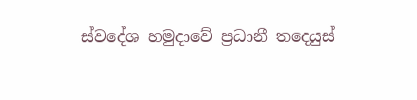ස්වදේශ හමුදාවේ ප්‍රධානී තදෙයුස්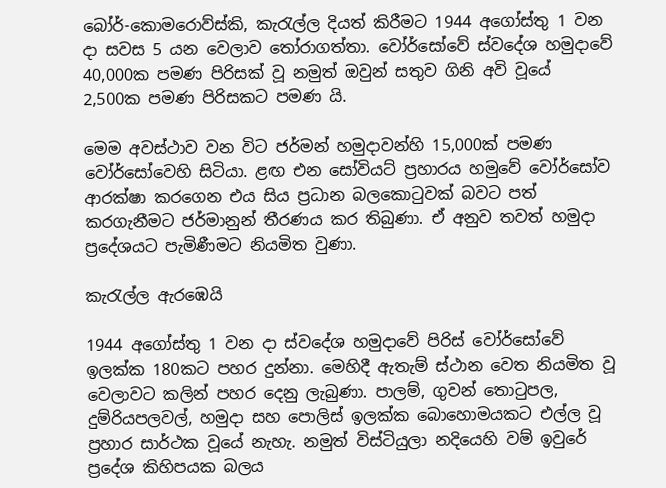බෝර්-කොමරොව්ස්කි, කැරැල්ල දියත් කිරීමට 1944 අගෝස්තු 1 වන දා සවස 5 යන වෙලාව තෝරාගත්තා. වෝර්සෝවේ ස්වදේශ හමුදාවේ 40,000ක පමණ පිරිසක් වූ නමුත් ඔවුන් සතුව ගිනි අවි වූයේ 2,500ක පමණ පිරිසකට පමණ යි.

මෙම අවස්ථාව වන විට ජර්මන් හමුදාවන්හි 15,000ක් පමණ වෝර්සෝවෙහි සිටියා. ළඟ එන සෝවියට් ප්‍රහාරය හමුවේ වෝර්සෝව ආරක්ෂා කරගෙන එය සිය ප්‍රධාන බලකොටුවක් බවට පත් කරගැනීමට ජර්මානුන් තීරණය කර තිබුණා. ඒ අනුව තවත් හමුදා ප්‍රදේශයට පැමිණීමට නියමිත වුණා.

කැරැල්ල ඇරඹෙයි

1944 අගෝස්තු 1 වන දා ස්වදේශ හමුදාවේ පිරිස් වෝර්සෝවේ ඉලක්ක 180කට පහර දුන්නා. මෙහිදී ඇතැම් ස්ථාන වෙත නියමිත වූ වෙලාවට කලින් පහර දෙනු ලැබුණා. පාලම්, ගුවන් තොටුපල, දුම්රියපලවල්, හමුදා සහ පොලිස් ඉලක්ක බොහොමයකට එල්ල වූ ප්‍රහාර සාර්ථක වූයේ නැහැ. නමුත් විස්ටියුලා නදියෙහි වම් ඉවුරේ ප්‍රදේශ කිහිපයක බලය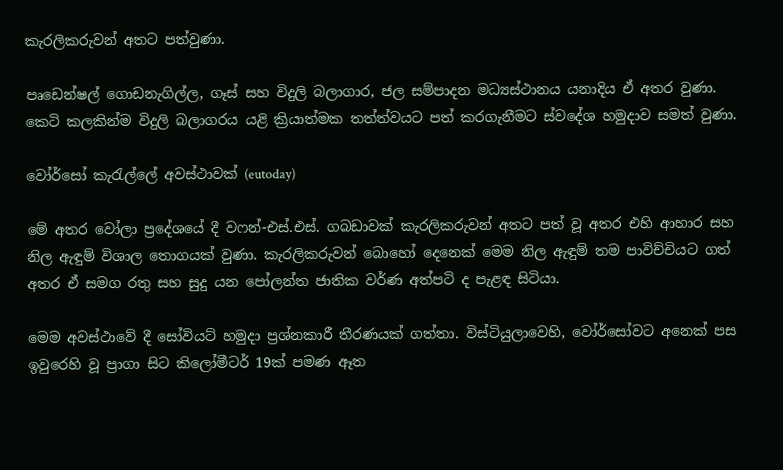කැරලිකරුවන් අතට පත්වුණා.

පෘඩෙන්‍ෂල් ගොඩනැගිල්ල, ගෑස් සහ විදුලි බලාගාර, ජල සම්පාදන මධ්‍යස්ථානය යනාදිය ඒ අතර වුණා. කෙටි කලකින්ම විදුලි බලාගරය යළි ක්‍රියාත්මක තත්ත්වයට පත් කරගැනීමට ස්වදේශ හමුදාව සමත් වුණා.

වෝර්සෝ කැරැල්ලේ අවස්ථාවක් (eutoday)

මේ අතර වෝලා ප්‍රදේශයේ දී වෆන්-එස්.එස්. ගබඩාවක් කැරලිකරුවන් අතට පත් වූ අතර එහි ආහාර සහ නිල ඇඳුම් විශාල තොගයක් වුණා. කැරලිකරුවන් බොහෝ දෙනෙක් මෙම නිල ඇඳුම් තම පාවිච්චියට ගත් අතර ඒ සමග රතු සහ සුදු යන පෝලන්ත ජාතික වර්ණ අත්පටි ද පැළඳ සිටියා.

මෙම අවස්ථාවේ දී සෝවියට් හමුදා ප්‍රශ්නකාරී තීරණයක් ගත්තා. විස්ටියුලාවෙහි, වෝර්සෝවට අනෙක් පස ඉවුරෙහි වූ ප්‍රාගා සිට කිලෝමීටර් 19ක් පමණ ඈත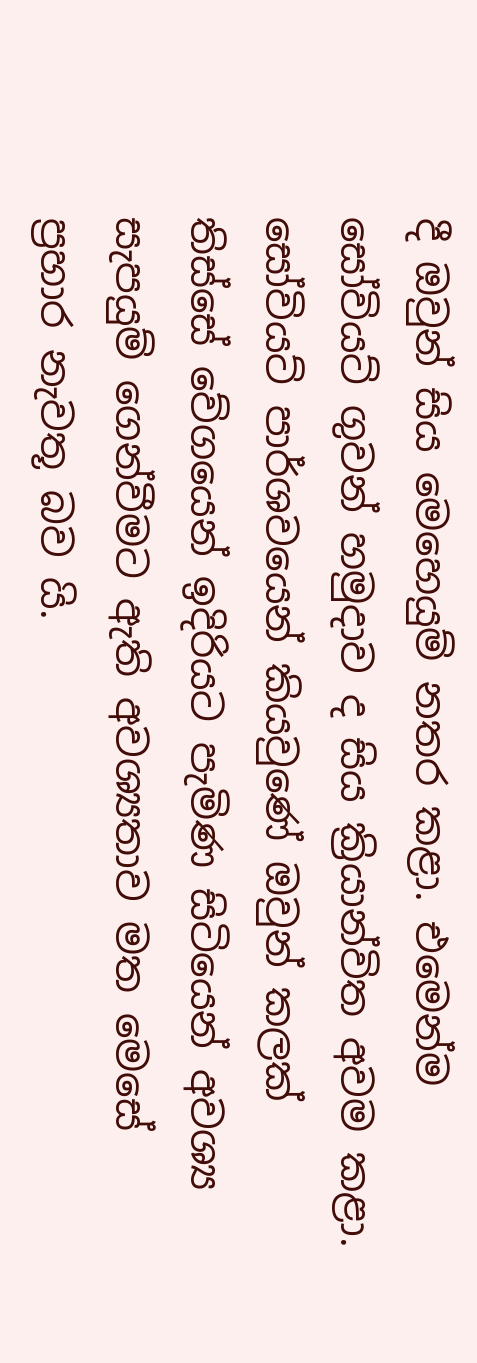දී ඔවුන් සිය මෙහෙයුම් නතර කළා. එමෙන්ම සෝවියට් ගුවන් හමුදාව ද සිය ක්‍රියාන්විත අවම කළා. සෝවියට් පාර්ශවයෙන් කියවුණේ ඔවුන් කලක් තිස්සේ වේගයෙන් ඉදිරියට පැමිණ සිටියෙන් අවශ්‍ය සැපයුම් ගෙන්වීමට ඇති අවශ්‍යතාව මත මෙසේ ප්‍රහාර නැවතූ බව යි.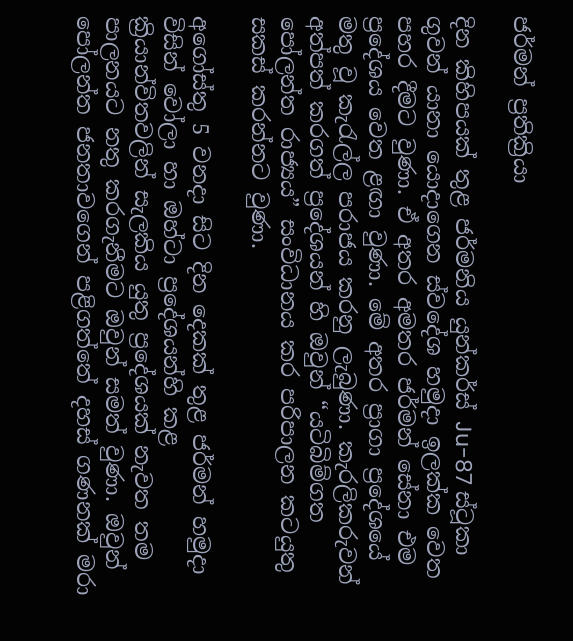ජර්මන් ප්‍රතික්‍රියා

දින කිහිපයක් තුළ ජර්මනිය යුන්කර්ස් Ju-87 ස්ටූකා ගුවන් යානා යොදාගෙන ස්වදේශ හමුදා ඉලක්ක වෙත පහර දීමට වුණා. ඒ අතර අමතර ජර්මන් සේනා එම ප්‍රදේශය වෙත ළඟා වුණා. මේ අතර ප්‍රාගා ප්‍රදේශයේ මතු වූ කැරැල්ල පරාජය කරනු ලැබුණා. කැරලිකරුවන් අත්පත් කරගත් ප්‍රදේශයන් හි ඔවුන් “යටිබිම්ගත පෝලන්ත රාජ්‍යය” සංවිධානය කර පරිපාලන කටයුතු සකස් කරන්නට වුණා.

අගෝස්තු 5 වනදා සිට දින දෙකක් තුළ ජර්මන් හමුදා විසින් වෝලා හා ඔහ්ටා ප්‍රදේශයන්හි කළ ක්‍රියාන්විතවලින් සැලකිය යුතු ප්‍රදේශයක් නැවත තම පාලනයට නතු කරගැනීමට ඔවුන් සමත් වුණා. ඔවුන් පෝලන්ත ජනතාවගෙන් පළිගත්තේ දහස් ගණනක් මරා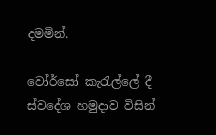දමමින්.

වෝර්සෝ කැරැල්ලේ දී ස්වදේශ හමුදාව විසින්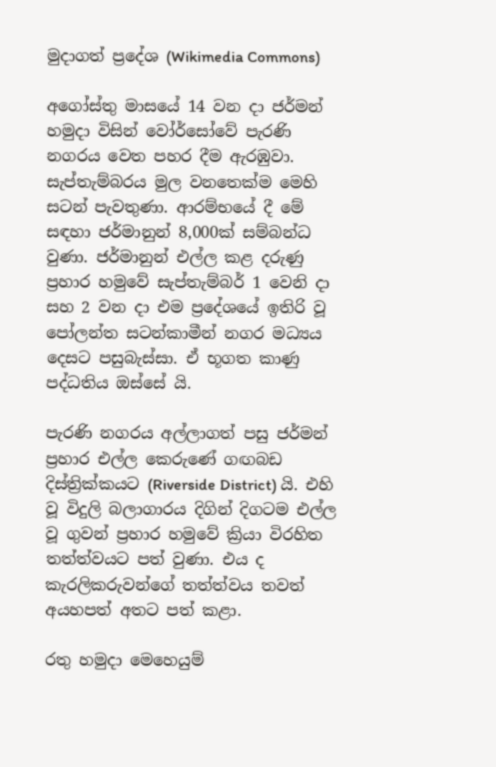මුදාගත් ප්‍රදේශ (Wikimedia Commons)

අගෝස්තු මාසයේ 14 වන දා ජර්මන් හමුදා විසින් වෝර්සෝවේ පැරණි නගරය වෙත පහර දීම ඇරඹුවා. සැප්තැම්බරය මුල වනතෙක්ම මෙහි සටන් පැවතුණා. ආරම්භයේ දී මේ සඳහා ජර්මානුන් 8,000ක් සම්බන්ධ වුණා. ජර්මානුන් එල්ල කළ දරුණු ප්‍රහාර හමුවේ සැප්තැම්බර් 1 වෙනි දා සහ 2 වන දා එම ප්‍රදේශයේ ඉතිරි වූ පෝලන්ත සටන්කාමීන් නගර මධ්‍යය දෙසට පසුබැස්සා. ඒ භූගත කාණු පද්ධතිය ඔස්සේ යි.

පැරණි නගරය අල්ලාගත් පසු ජර්මන් ප්‍රහාර එල්ල කෙරුණේ ගඟබඩ දිස්ත්‍රික්කයට (Riverside District) යි. එහි වූ විදුලි බලාගාරය දිගින් දිගටම එල්ල වූ ගුවන් ප්‍රහාර හමුවේ ක්‍රියා විරහිත තත්ත්වයට පත් වුණා. එය ද කැරලිකරුවන්ගේ තත්ත්වය තවත් අයහපත් අතට පත් කළා.

රතු හමුදා මෙහෙයුම්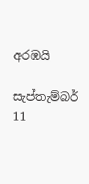අරඹයි

සැප්තැම්බර් 11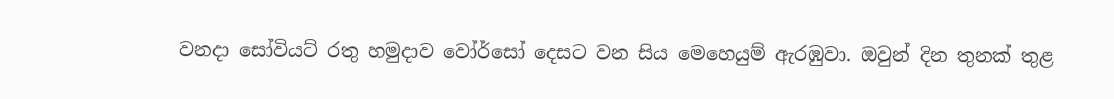වනදා සෝවියට් රතු හමුදාව වෝර්සෝ දෙසට වන සිය මෙහෙයුම් ඇරඹුවා. ඔවුන් දින තුනක් තුළ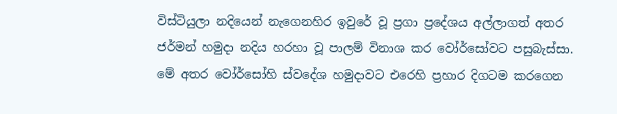විස්ටියුලා නදියෙන් නැගෙනහිර ඉවුරේ වූ ප්‍රගා ප්‍රදේශය අල්ලාගත් අතර ජර්මන් හමුදා නදිය හරහා වූ පාලම් විනාශ කර වෝර්සෝවට පසුබැස්සා. මේ අතර වෝර්සෝහි ස්වදේශ හමුදාවට එරෙහි ප්‍රහාර දිගටම කරගෙන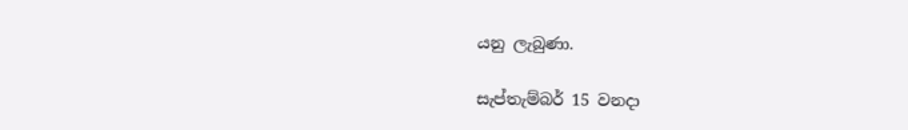යනු ලැබුණා.

සැප්තැම්බර් 15 වනදා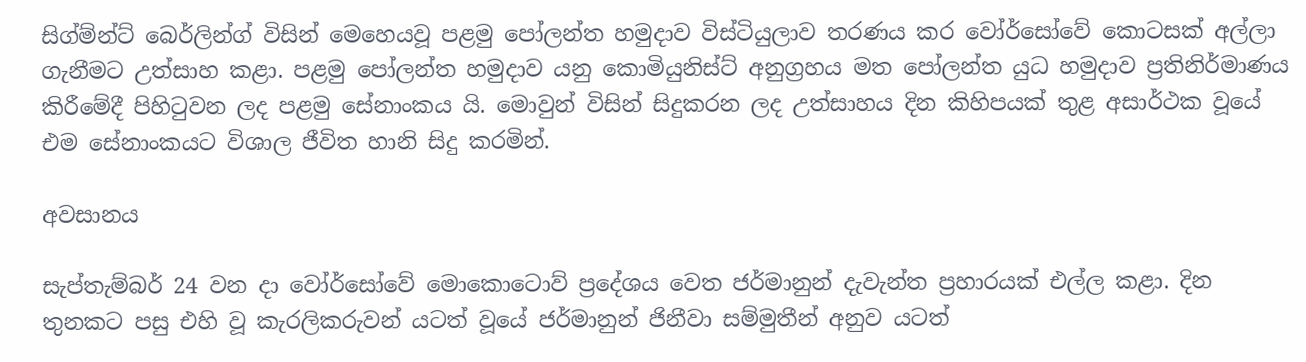සිග්ම්න්ට් බෙර්ලින්ග් විසින් මෙහෙයවූ පළමු පෝලන්ත හමුදාව විස්ටියුලාව තරණය කර වෝර්සෝවේ කොටසක් අල්ලා ගැනීමට උත්සාහ කළා. පළමු පෝලන්ත හමුදාව යනු කොමියුනිස්ට් අනුග්‍රහය මත පෝලන්ත යුධ හමුදාව ප්‍රතිනිර්මාණය කිරීමේදී පිහිටුවන ලද පළමු සේනාංකය යි. මොවුන් විසින් සිදුකරන ලද උත්සාහය දින කිහිපයක් තුළ අසාර්ථක වූයේ එම සේනාංකයට විශාල ජීවිත හානි සිදු කරමින්.

අවසානය

සැප්තැම්බර් 24 වන දා වෝර්සෝවේ මොකොටොව් ප්‍රදේශය වෙත ජර්මානුන් දැවැන්ත ප්‍රහාරයක් එල්ල කළා. දින තුනකට පසු එහි වූ කැරලිකරුවන් යටත් වූයේ ජර්මානුන් ජිනීවා සම්මුතීන් අනුව යටත්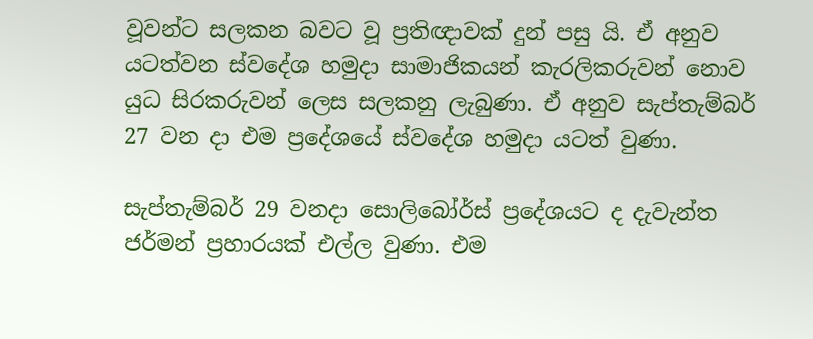වූවන්ට සලකන බවට වූ ප්‍රතිඥාවක් දුන් පසු යි. ඒ අනුව යටත්වන ස්වදේශ හමුදා සාමාජිකයන් කැරලිකරුවන් නොව යුධ සිරකරුවන් ලෙස සලකනු ලැබුණා. ඒ අනුව සැප්තැම්බර් 27 වන දා එම ප්‍රදේශයේ ස්වදේශ හමුදා යටත් වුණා.

සැප්තැම්බර් 29 වනදා සොලිබෝර්ස් ප්‍රදේශයට ද දැවැන්ත ජර්මන් ප්‍රහාරයක් එල්ල වුණා. එම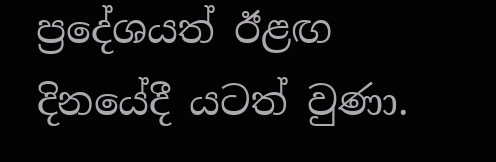ප්‍රදේශයත් ඊළඟ දිනයේදී යටත් වුණා.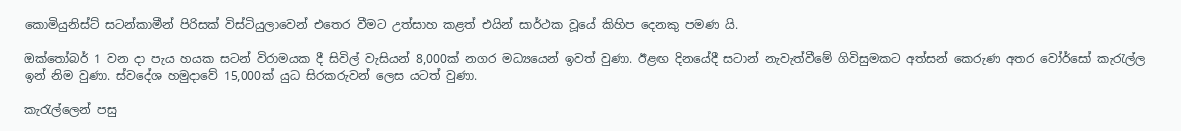කොමියුනිස්ට් සටන්කාමීන් පිරිසක් විස්ටියුලාවෙන් එතෙර වීමට උත්සාහ කළත් එයින් සාර්ථක වූයේ කිහිප දෙනකු පමණ යි.

ඔක්තෝබර් 1 වන දා පැය හයක සටන් විරාමයක දී සිවිල් වැසියන් 8,000ක් නගර මධ්‍යයෙන් ඉවත් වුණා. ඊළඟ දිනයේදී සටාන් නැවැත්වීමේ ගිවිසුමකට අත්සන් කෙරුණ අතර වෝර්සෝ කැරැල්ල ඉන් නිම වුණා. ස්වදේශ හමුදාවේ 15,000ක් යුධ සිරකරුවන් ලෙස යටත් වුණා.

කැරැල්ලෙන් පසු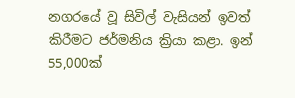නගරයේ වූ සිවිල් වැසියන් ඉවත් කිරීමට ජර්මනිය ක්‍රියා කළා. ඉන් 55,000ක්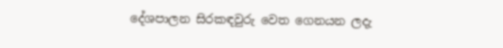දේශපාලන සිරකඳවුරු වෙත ගෙනයන ලදැ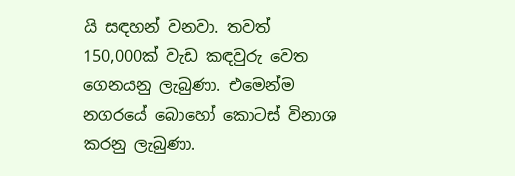යි සඳහන් වනවා. තවත් 150,000ක් වැඩ කඳවුරු වෙත ගෙනයනු ලැබුණා. එමෙන්ම නගරයේ බොහෝ කොටස් විනාශ කරනු ලැබුණා.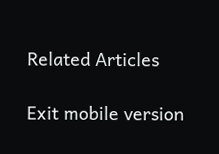Related Articles

Exit mobile version